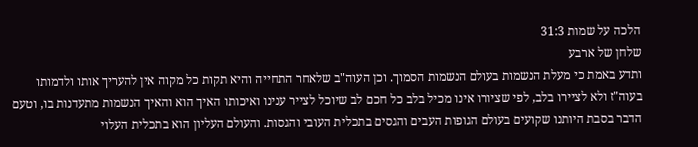הלכה על שמות 31:3
שלחן של ארבע
ותדע באמת כי מעלת הנשמות בעולם הנשמות הסמוך. וכן העוה"ב שלאחר התחייה והיא תקות כל מקוה אין להעריך אותו ולדמותו בעוה"ז ולא לציירו בלב, לפי שציורו אינו מכיל בלב כל חכם לב שיוכל לצייר ענינו ואיכותו האיך הוא והאיך הנשמות מתעדנות בו, וטעם הדבר בסבת היותנו שקועים בעולם הגופות העבים והגסים בתכלית העובי והגסות. והעולם העליון הוא בתכלית העלוי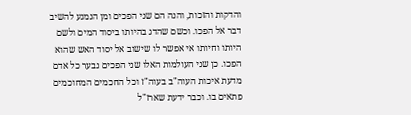והדקות והזכות, והנה הם שני הפכים ומן הנמנע להשיב דבר אל הפכו. וכשם שהדג בהיותו ביסוד המים ולשם היותו וחיותו אי אפשר לו שישוב אל יסוד האש שהוא הפכו. כן שני העולמות האלו שני הפכים נבער כל אדם מדעת איכות העוה"ב בעוה"ז וכל החכמים המחוכמים פתאים בו. וכבר ידעת שארז"ל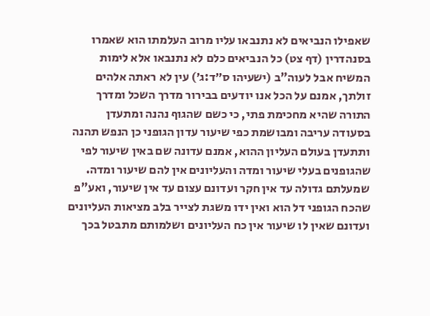שאפילו הנביאים לא נתנבאו עליו מרוב העלמתו הוא שאמרו בסנהדרין (דף צט) כל הנביאים כלם לא נתנבאו אלא לימות המשיח אבל לעוה"ב (ישעיהו ס״ד:ג׳) עין לא ראתה אלהים זולתך, אמנם על הכל אנו יודעים בבירור מדרך השכל ומדרך התורה שהיא מחכימת פתי, כי כשם שהגוף נהנה ומתעדן בסעודה עריבה ומבושמת כפי שיעור עדון הגופני כן הנפש תהנה ותתעדן בעולם העליון ההוא, אמנם עדונה שם באין שיעור לפי שהגופנים בעלי שיעור ומדה והעליונים אין להם שיעור ומדה. שמעלתם גדולה עד אין חקר ועדונם עצום עד אין שיעור, ואע"פ שהכח הגופני דל הוא ואין ידו משגת לצייר בלב מציאות העליונים ועדונם שאין לו שיעור אין כח העליונים ושלמותם מתבטל בכך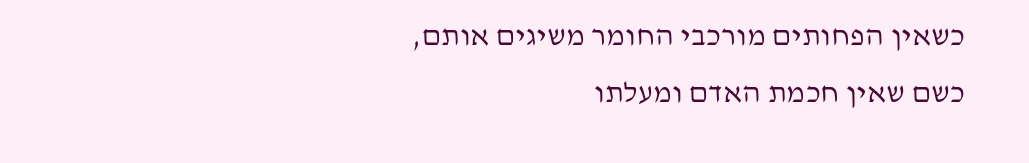כשאין הפחותים מורכבי החומר משיגים אותם, כשם שאין חכמת האדם ומעלתו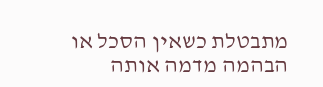מתבטלת כשאין הסכל או הבהמה מדמה אותה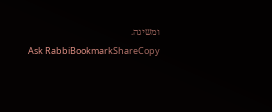ומשיגה.
Ask RabbiBookmarkShareCopy